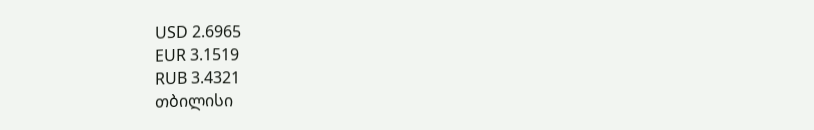USD 2.6965
EUR 3.1519
RUB 3.4321
თბილისი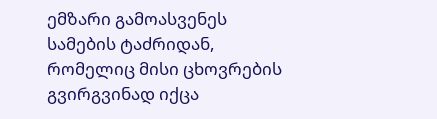ემზარი გამოასვენეს სამების ტაძრიდან, რომელიც მისი ცხოვრების გვირგვინად იქცა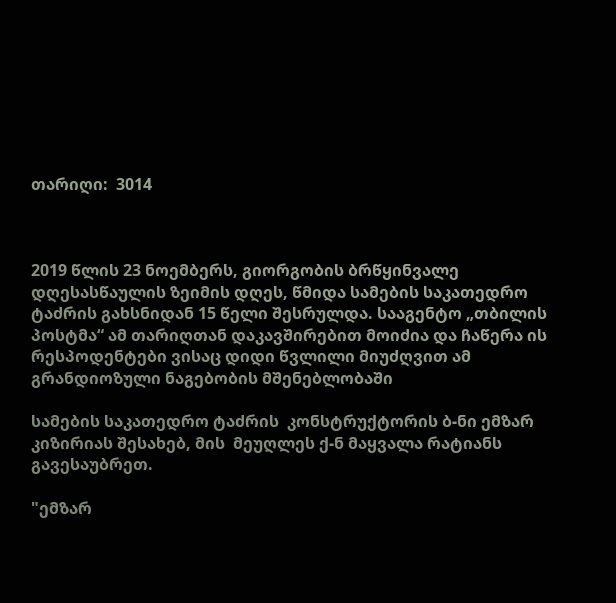თარიღი:  3014



2019 წლის 23 ნოემბერს, გიორგობის ბრწყინვალე დღესასწაულის ზეიმის დღეს, წმიდა სამების საკათედრო ტაძრის გახსნიდან 15 წელი შესრულდა. სააგენტო „თბილის პოსტმა“ ამ თარიღთან დაკავშირებით მოიძია და ჩაწერა ის რესპოდენტები ვისაც დიდი წვლილი მიუძღვით ამ გრანდიოზული ნაგებობის მშენებლობაში

სამების საკათედრო ტაძრის  კონსტრუქტორის ბ-ნი ემზარ კიზირიას შესახებ, მის  მეუღლეს ქ-ნ მაყვალა რატიანს გავესაუბრეთ.

"ემზარ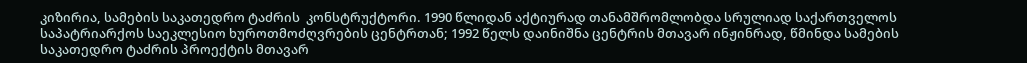კიზირია, სამების საკათედრო ტაძრის  კონსტრუქტორი. 1990 წლიდან აქტიურად თანამშრომლობდა სრულიად საქართველოს საპატრიარქოს საეკლესიო ხუროთმოძღვრების ცენტრთან; 1992 წელს დაინიშნა ცენტრის მთავარ ინჟინრად, წმინდა სამების საკათედრო ტაძრის პროექტის მთავარ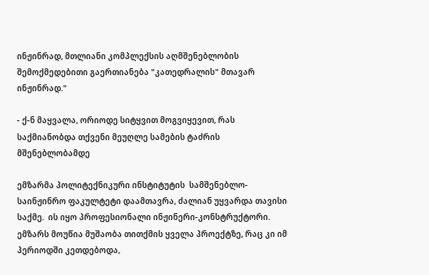ინჟინრად, მთლიანი კომპლექსის აღმშენებლობის შემოქმედებითი გაერთიანება "კათედრალის" მთავარ ინჟინრად."

- ქ-ნ მაყვალა, ორიოდე სიტყვით მოგვიყევით, რას საქმიანობდა თქვენი მეუღლე სამების ტაძრის მშენებლობამდე

ემზარმა პოლიტექნიკური ინსტიტუტის  სამშენებლო-საინჟინრო ფაკულტეტი დაამთავრა, ძალიან უყვარდა თავისი საქმე.  ის იყო პროფესიონალი ინჟინერი-კონსტრუქტორი.   ემზარს მოუწია მუშაობა თითქმის ყველა პროექტზე, რაც კი იმ პერიოდში კეთდებოდა,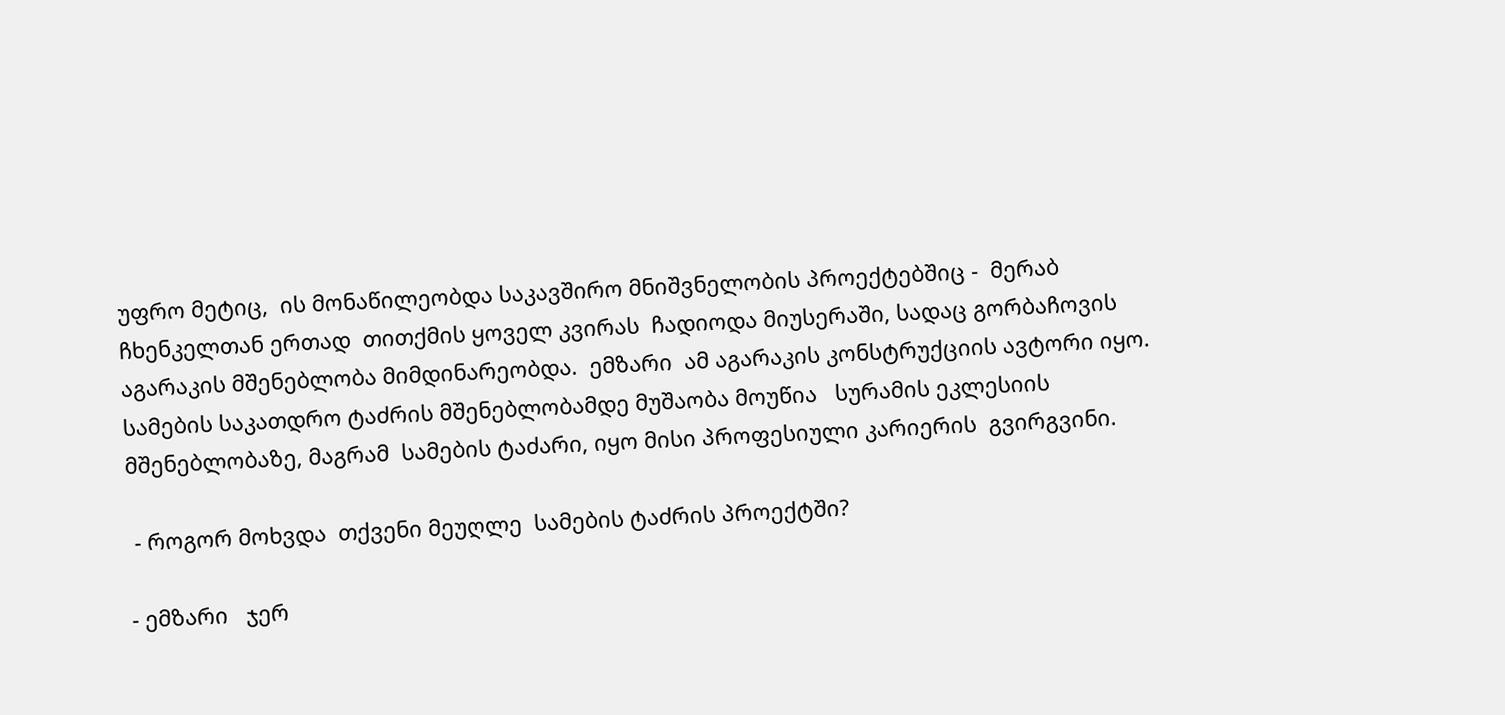უფრო მეტიც,  ის მონაწილეობდა საკავშირო მნიშვნელობის პროექტებშიც -  მერაბ ჩხენკელთან ერთად  თითქმის ყოველ კვირას  ჩადიოდა მიუსერაში, სადაც გორბაჩოვის აგარაკის მშენებლობა მიმდინარეობდა.  ემზარი  ამ აგარაკის კონსტრუქციის ავტორი იყო.  სამების საკათდრო ტაძრის მშენებლობამდე მუშაობა მოუწია   სურამის ეკლესიის მშენებლობაზე, მაგრამ  სამების ტაძარი, იყო მისი პროფესიული კარიერის  გვირგვინი.

 - როგორ მოხვდა  თქვენი მეუღლე  სამების ტაძრის პროექტში?

- ემზარი   ჯერ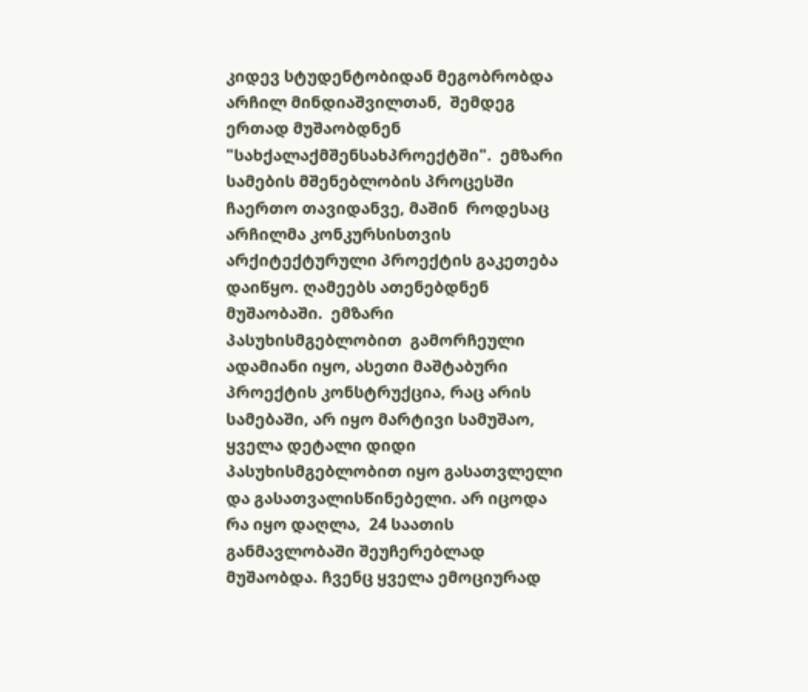კიდევ სტუდენტობიდან მეგობრობდა არჩილ მინდიაშვილთან,  შემდეგ ერთად მუშაობდნენ "სახქალაქმშენსახპროექტში".  ემზარი  სამების მშენებლობის პროცესში ჩაერთო თავიდანვე, მაშინ  როდესაც არჩილმა კონკურსისთვის არქიტექტურული პროექტის გაკეთება დაიწყო. ღამეებს ათენებდნენ   მუშაობაში.  ემზარი  პასუხისმგებლობით  გამორჩეული ადამიანი იყო, ასეთი მაშტაბური პროექტის კონსტრუქცია, რაც არის სამებაში, არ იყო მარტივი სამუშაო, ყველა დეტალი დიდი პასუხისმგებლობით იყო გასათვლელი და გასათვალისწინებელი. არ იცოდა რა იყო დაღლა,  24 საათის განმავლობაში შეუჩერებლად მუშაობდა. ჩვენც ყველა ემოციურად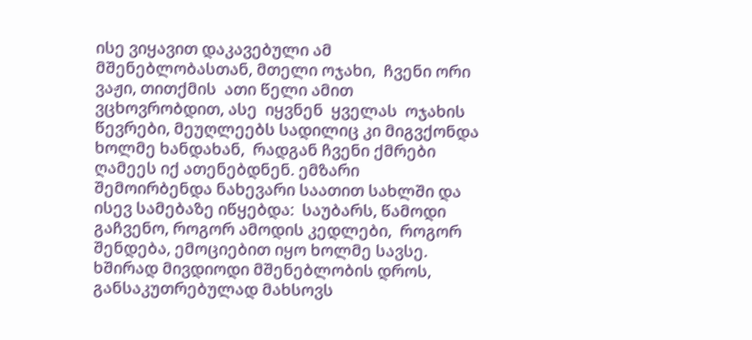ისე ვიყავით დაკავებული ამ მშენებლობასთან, მთელი ოჯახი,  ჩვენი ორი ვაჟი, თითქმის  ათი წელი ამით  ვცხოვრობდით, ასე  იყვნენ  ყველას  ოჯახის წევრები, მეუღლეებს სადილიც კი მიგვქონდა ხოლმე ხანდახან,  რადგან ჩვენი ქმრები ღამეეს იქ ათენებდნენ. ემზარი შემოირბენდა ნახევარი საათით სახლში და ისევ სამებაზე იწყებდა:  საუბარს, წამოდი გაჩვენო, როგორ ამოდის კედლები,  როგორ შენდება, ემოციებით იყო ხოლმე სავსე.  ხშირად მივდიოდი მშენებლობის დროს, განსაკუთრებულად მახსოვს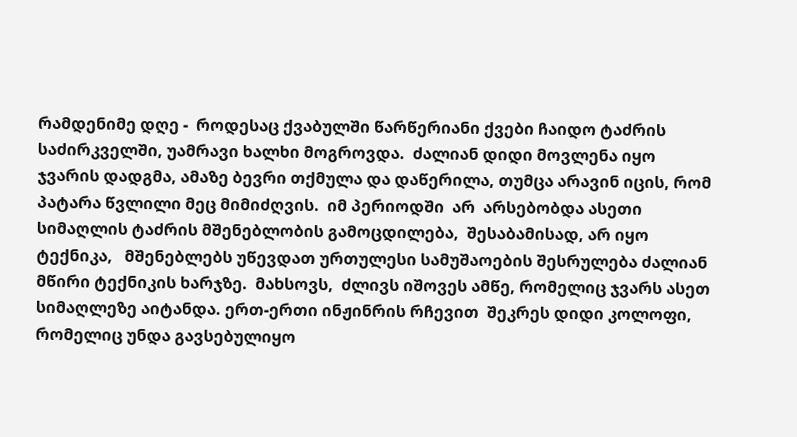რამდენიმე დღე -  როდესაც ქვაბულში წარწერიანი ქვები ჩაიდო ტაძრის საძირკველში, უამრავი ხალხი მოგროვდა.  ძალიან დიდი მოვლენა იყო ჯვარის დადგმა, ამაზე ბევრი თქმულა და დაწერილა, თუმცა არავინ იცის, რომ პატარა წვლილი მეც მიმიძღვის.  იმ პერიოდში  არ  არსებობდა ასეთი სიმაღლის ტაძრის მშენებლობის გამოცდილება,  შესაბამისად, არ იყო  ტექნიკა,   მშენებლებს უწევდათ ურთულესი სამუშაოების შესრულება ძალიან მწირი ტექნიკის ხარჯზე.  მახსოვს,  ძლივს იშოვეს ამწე, რომელიც ჯვარს ასეთ სიმაღლეზე აიტანდა. ერთ-ერთი ინჟინრის რჩევით  შეკრეს დიდი კოლოფი, რომელიც უნდა გავსებულიყო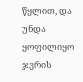წყლით, და უნდა ყოფილიყო ჯვრის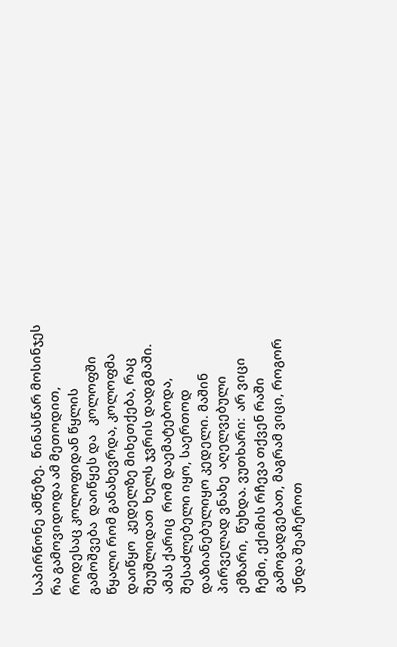საპირწონე ამწეზე.  წინასწარ მოსინჯეს რა გამოვიდოდა ამ მეთოდით, როდესაც კოლოფიდან წყლის გამოშვება  დაიწყეს და   კოლოფში წყალი რომ განახევრდა, კოლოფმა დაიწყო  კედელზე მიხეთქება, რაც შეუშლიდათ  ხელს ჯვრის დადგმაში.  ამას ქარიც  რომ დაემატებოდა, შესაძლებელი იყო, საერთოდ დაზიანებულიყო კედელი. მაშინ  პირველად ვნახე  აღელვებული ემზარი,  წუხდა. ვუთხარი:  არ ვიცი ჩემი, ექიმის რჩევა თქვენ რაში გამოგადგებათ, მაგრამ ვიცი, როგორ უნდა შეაჩეროთ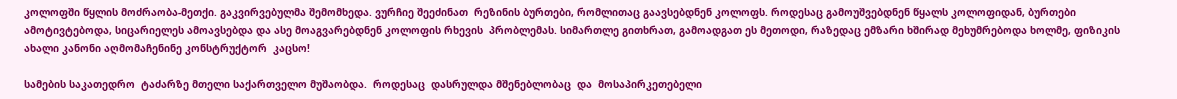კოლოფში წყლის მოძრაობა-მეთქი. გაკვირვებულმა შემომხედა. ვურჩიე შეეძინათ  რეზინის ბურთები, რომლითაც გაავსებდნენ კოლოფს. როდესაც გამოუშვებდნენ წყალს კოლოფიდან, ბურთები ამოტივტებოდა, სიცარიელეს ამოავსებდა და ასე მოაგვარებდნენ კოლოფის რხევის  პრობლემას. სიმართლე გითხრათ, გამოადგათ ეს მეთოდი, რაზედაც ემზარი ხშირად მეხუმრებოდა ხოლმე, ფიზიკის ახალი კანონი აღმომაჩენინე კონსტრუქტორ  კაცსო!

სამების საკათედრო  ტაძარზე მთელი საქართველო მუშაობდა.  როდესაც  დასრულდა მშენებლობაც  და  მოსაპირკეთებელი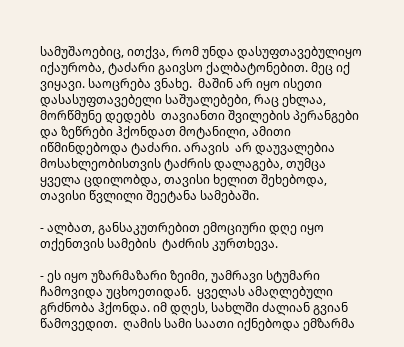სამუშაოებიც, ითქვა, რომ უნდა დასუფთავებულიყო იქაურობა, ტაძარი გაივსო ქალბატონებით. მეც იქ ვიყავი. საოცრება ვნახე.  მაშინ არ იყო ისეთი   დასასუფთავებელი საშუალებები, რაც ეხლაა,  მორწმუნე დედებს  თავიანთი შვილების პერანგები და ზეწრები ჰქონდათ მოტანილი, ამითი იწმინდებოდა ტაძარი. არავის  არ დაუვალებია მოსახლეობისთვის ტაძრის დალაგება, თუმცა ყველა ცდილობდა, თავისი ხელით შეხებოდა, თავისი წვლილი შეეტანა სამებაში.

- ალბათ, განსაკუთრებით ემოციური დღე იყო თქენთვის სამების  ტაძრის კურთხევა.

- ეს იყო უზარმაზარი ზეიმი, უამრავი სტუმარი ჩამოვიდა უცხოეთიდან.  ყველას ამაღლებული გრძნობა ჰქონდა. იმ დღეს, სახლში ძალიან გვიან წამოვედით.  ღამის სამი საათი იქნებოდა ემზარმა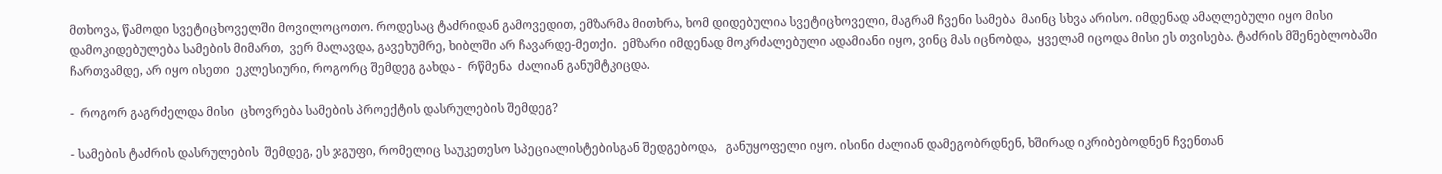მთხოვა, წამოდი სვეტიცხოველში მოვილოცოთო. როდესაც ტაძრიდან გამოვედით, ემზარმა მითხრა, ხომ დიდებულია სვეტიცხოველი, მაგრამ ჩვენი სამება  მაინც სხვა არისო. იმდენად ამაღლებული იყო მისი დამოკიდებულება სამების მიმართ,  ვერ მალავდა, გავეხუმრე, ხიბლში არ ჩავარდე-მეთქი.  ემზარი იმდენად მოკრძალებული ადამიანი იყო, ვინც მას იცნობდა,  ყველამ იცოდა მისი ეს თვისება. ტაძრის მშენებლობაში ჩართვამდე, არ იყო ისეთი  ეკლესიური, როგორც შემდეგ გახდა -  რწმენა  ძალიან განუმტკიცდა.

-  როგორ გაგრძელდა მისი  ცხოვრება სამების პროექტის დასრულების შემდეგ?

- სამების ტაძრის დასრულების  შემდეგ, ეს ჯგუფი, რომელიც საუკეთესო სპეციალისტებისგან შედგებოდა,   განუყოფელი იყო. ისინი ძალიან დამეგობრდნენ, ხშირად იკრიბებოდნენ ჩვენთან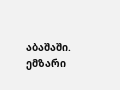აბაშაში.  ემზარი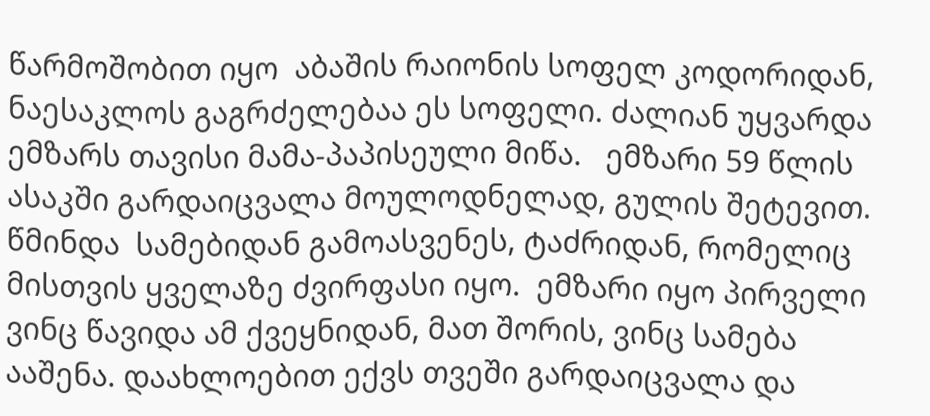წარმოშობით იყო  აბაშის რაიონის სოფელ კოდორიდან,  ნაესაკლოს გაგრძელებაა ეს სოფელი. ძალიან უყვარდა ემზარს თავისი მამა-პაპისეული მიწა.   ემზარი 59 წლის ასაკში გარდაიცვალა მოულოდნელად, გულის შეტევით. წმინდა  სამებიდან გამოასვენეს, ტაძრიდან, რომელიც მისთვის ყველაზე ძვირფასი იყო.  ემზარი იყო პირველი ვინც წავიდა ამ ქვეყნიდან, მათ შორის, ვინც სამება ააშენა. დაახლოებით ექვს თვეში გარდაიცვალა და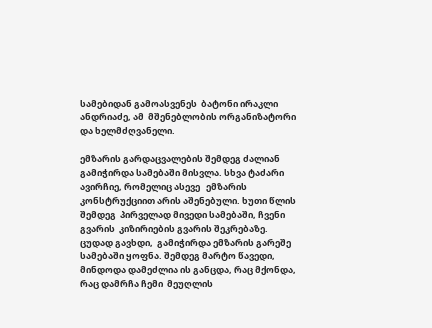სამებიდან გამოასვენეს  ბატონი ირაკლი ანდრიაძე, ამ  მშენებლობის ორგანიზატორი და ხელმძღვანელი.

ემზარის გარდაცვალების შემდეგ ძალიან გამიჭირდა სამებაში მისვლა. სხვა ტაძარი ავირჩიე, რომელიც ასევე   ემზარის კონსტრუქციით არის აშენებული. ხუთი წლის შემდეგ  პირველად მივედი სამებაში, ჩვენი გვარის  კიზირიების გვარის შეკრებაზე. ცუდად გავხდი,  გამიჭირდა ემზარის გარეშე სამებაში ყოფნა. შემდეგ მარტო წავედი, მინდოდა დამეძლია ის განცდა, რაც მქონდა, რაც დამრჩა ჩემი  მეუღლის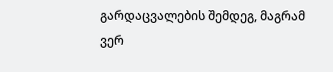გარდაცვალების შემდეგ, მაგრამ ვერ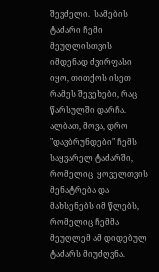შევძელი.  სამების ტაძარი ჩემი მეუღლისთვის იმდენად ძვირფასი იყო, თითქოს ისეთ რამეს შევეხები, რაც წარსულში დარჩა.  ალბათ, მოვა, დრო "დავბრუნდები" ჩემს საყვარელ ტაძარში, რომელიც  ყოველთვის  მენატრება და მახსენებს იმ წლებს, რომელიც ჩემმა მეუღლემ ამ დიდებულ  ტაძარს მიუძღვნა.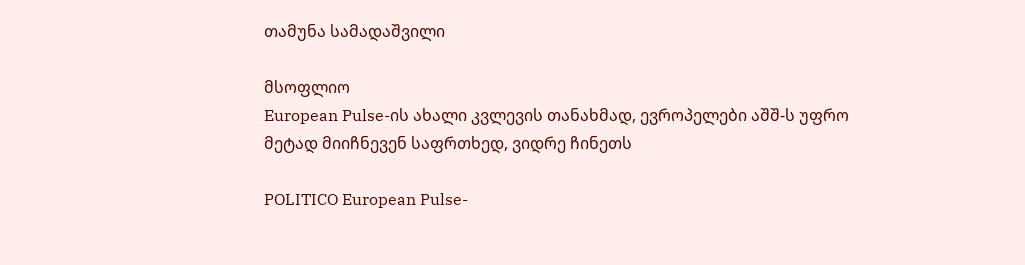თამუნა სამადაშვილი

მსოფლიო
European Pulse-ის ახალი კვლევის თანახმად, ევროპელები აშშ-ს უფრო მეტად მიიჩნევენ საფრთხედ, ვიდრე ჩინეთს

POLITICO European Pulse-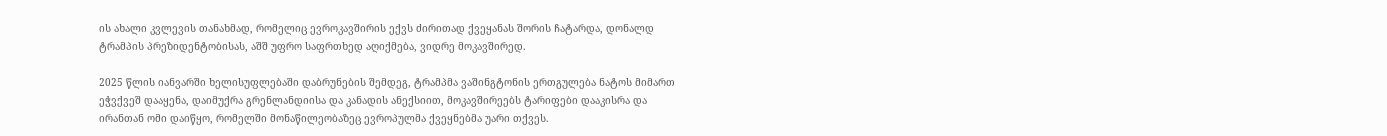ის ახალი კვლევის თანახმად, რომელიც ევროკავშირის ექვს ძირითად ქვეყანას შორის ჩატარდა, დონალდ ტრამპის პრეზიდენტობისას, აშშ უფრო საფრთხედ აღიქმება, ვიდრე მოკავშირედ.

2025 წლის იანვარში ხელისუფლებაში დაბრუნების შემდეგ, ტრამპმა ვაშინგტონის ერთგულება ნატოს მიმართ ეჭვქვეშ დააყენა, დაიმუქრა გრენლანდიისა და კანადის ანექსიით, მოკავშირეებს ტარიფები დააკისრა და ირანთან ომი დაიწყო, რომელში მონაწილეობაზეც ევროპულმა ქვეყნებმა უარი თქვეს.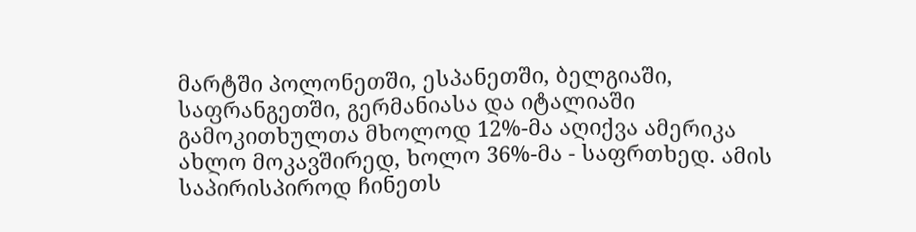მარტში პოლონეთში, ესპანეთში, ბელგიაში, საფრანგეთში, გერმანიასა და იტალიაში გამოკითხულთა მხოლოდ 12%-მა აღიქვა ამერიკა ახლო მოკავშირედ, ხოლო 36%-მა - საფრთხედ. ამის საპირისპიროდ ჩინეთს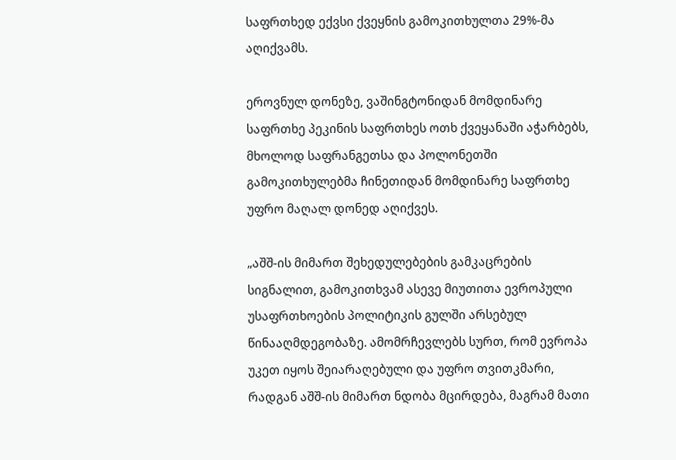საფრთხედ ექვსი ქვეყნის გამოკითხულთა 29%-მა აღიქვამს.

ეროვნულ დონეზე, ვაშინგტონიდან მომდინარე საფრთხე პეკინის საფრთხეს ოთხ ქვეყანაში აჭარბებს, მხოლოდ საფრანგეთსა და პოლონეთში გამოკითხულებმა ჩინეთიდან მომდინარე საფრთხე უფრო მაღალ დონედ აღიქვეს.

„აშშ-ის მიმართ შეხედულებების გამკაცრების სიგნალით, გამოკითხვამ ასევე მიუთითა ევროპული უსაფრთხოების პოლიტიკის გულში არსებულ წინააღმდეგობაზე. ამომრჩევლებს სურთ, რომ ევროპა უკეთ იყოს შეიარაღებული და უფრო თვითკმარი, რადგან აშშ-ის მიმართ ნდობა მცირდება, მაგრამ მათი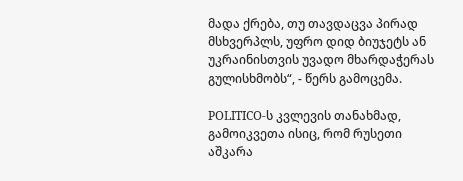მადა ქრება, თუ თავდაცვა პირად მსხვერპლს, უფრო დიდ ბიუჯეტს ან უკრაინისთვის უვადო მხარდაჭერას გულისხმობს“, - წერს გამოცემა.

POLITICO-ს კვლევის თანახმად, გამოიკვეთა ისიც, რომ რუსეთი აშკარა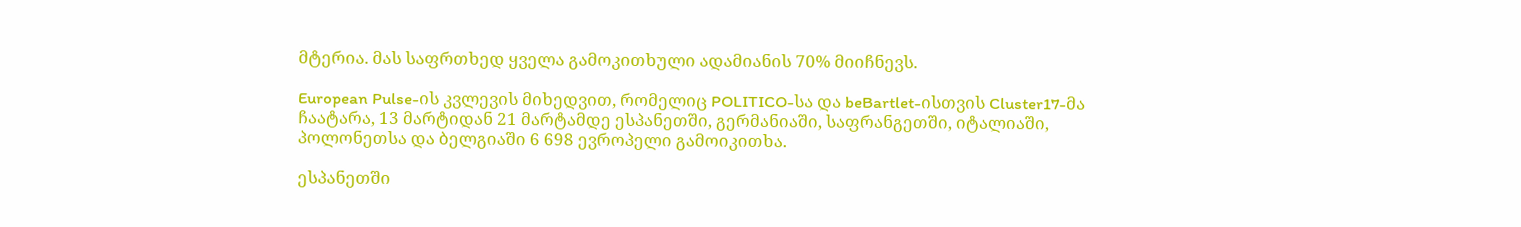მტერია. მას საფრთხედ ყველა გამოკითხული ადამიანის 70% მიიჩნევს.

European Pulse-ის კვლევის მიხედვით, რომელიც POLITICO-სა და beBartlet-ისთვის Cluster17-მა ჩაატარა, 13 მარტიდან 21 მარტამდე ესპანეთში, გერმანიაში, საფრანგეთში, იტალიაში, პოლონეთსა და ბელგიაში 6 698 ევროპელი გამოიკითხა.

ესპანეთში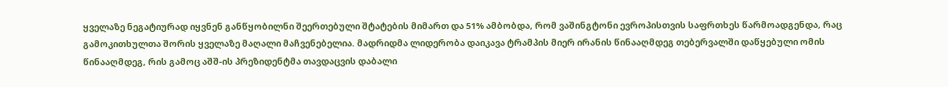ყველაზე ნეგატიურად იყვნენ განწყობილნი შეერთებული შტატების მიმართ და 51% ამბობდა, რომ ვაშინგტონი ევროპისთვის საფრთხეს წარმოადგენდა, რაც გამოკითხულთა შორის ყველაზე მაღალი მაჩვენებელია. მადრიდმა ლიდერობა დაიკავა ტრამპის მიერ ირანის წინააღმდეგ თებერვალში დაწყებული ომის წინააღმდეგ, რის გამოც აშშ-ის პრეზიდენტმა თავდაცვის დაბალი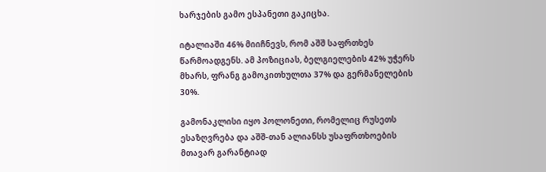ხარჯების გამო ესპანეთი გაკიცხა.

იტალიაში 46% მიიჩნევს, რომ აშშ საფრთხეს წარმოადგენს. ამ პოზიციას, ბელგიელების 42% უჭერს მხარს, ფრანგ გამოკითხულთა 37% და გერმანელების 30%.

გამონაკლისი იყო პოლონეთი, რომელიც რუსეთს ესაზღვრება და აშშ-თან ალიანსს უსაფრთხოების მთავარ გარანტიად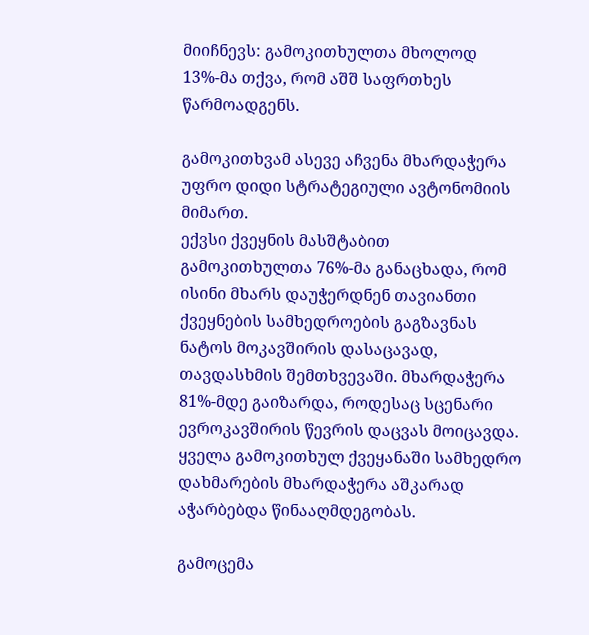მიიჩნევს: გამოკითხულთა მხოლოდ 13%-მა თქვა, რომ აშშ საფრთხეს წარმოადგენს.

გამოკითხვამ ასევე აჩვენა მხარდაჭერა უფრო დიდი სტრატეგიული ავტონომიის მიმართ.
ექვსი ქვეყნის მასშტაბით გამოკითხულთა 76%-მა განაცხადა, რომ ისინი მხარს დაუჭერდნენ თავიანთი ქვეყნების სამხედროების გაგზავნას ნატოს მოკავშირის დასაცავად, თავდასხმის შემთხვევაში. მხარდაჭერა 81%-მდე გაიზარდა, როდესაც სცენარი ევროკავშირის წევრის დაცვას მოიცავდა. ყველა გამოკითხულ ქვეყანაში სამხედრო დახმარების მხარდაჭერა აშკარად აჭარბებდა წინააღმდეგობას.

გამოცემა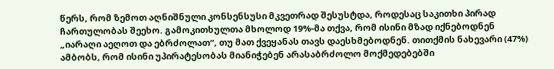წერს, რომ ზემოთ აღნიშნული კონსენსუსი მკვეთრად შესუსტდა, როდესაც საკითხი პირად ჩართულობას შეეხო. გამოკითხულთა მხოლოდ 19%-მა თქვა, რომ ისინი მზად იქნებოდნენ „იარაღი აეღოთ და ებრძოლათ“, თუ მათ ქვეყანას თავს დაესხმებოდნენ. თითქმის ნახევარი (47%) ამბობს, რომ ისინი უპირატესობას მიანიჭებენ არასაბრძოლო მოქმედებებში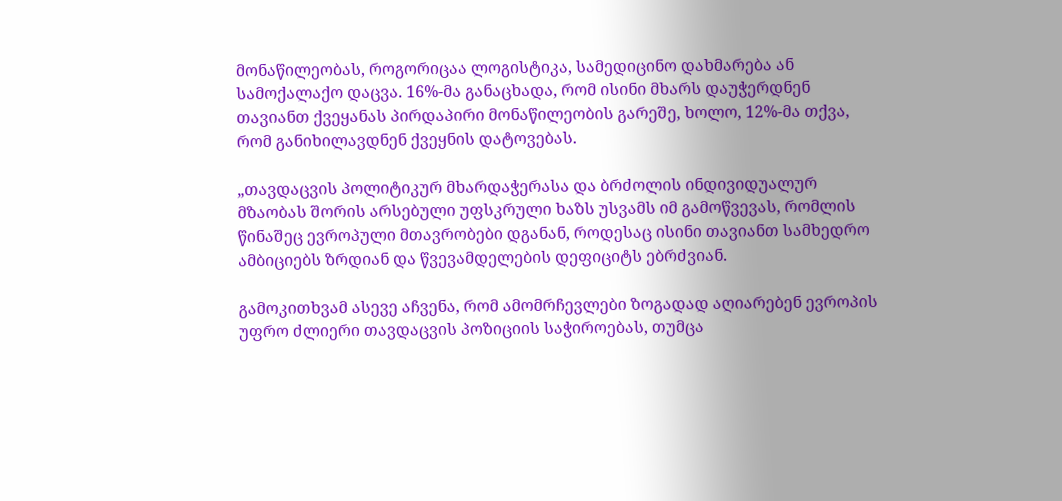მონაწილეობას, როგორიცაა ლოგისტიკა, სამედიცინო დახმარება ან სამოქალაქო დაცვა. 16%-მა განაცხადა, რომ ისინი მხარს დაუჭერდნენ თავიანთ ქვეყანას პირდაპირი მონაწილეობის გარეშე, ხოლო, 12%-მა თქვა, რომ განიხილავდნენ ქვეყნის დატოვებას.

„თავდაცვის პოლიტიკურ მხარდაჭერასა და ბრძოლის ინდივიდუალურ მზაობას შორის არსებული უფსკრული ხაზს უსვამს იმ გამოწვევას, რომლის წინაშეც ევროპული მთავრობები დგანან, როდესაც ისინი თავიანთ სამხედრო ამბიციებს ზრდიან და წვევამდელების დეფიციტს ებრძვიან.

გამოკითხვამ ასევე აჩვენა, რომ ამომრჩევლები ზოგადად აღიარებენ ევროპის უფრო ძლიერი თავდაცვის პოზიციის საჭიროებას, თუმცა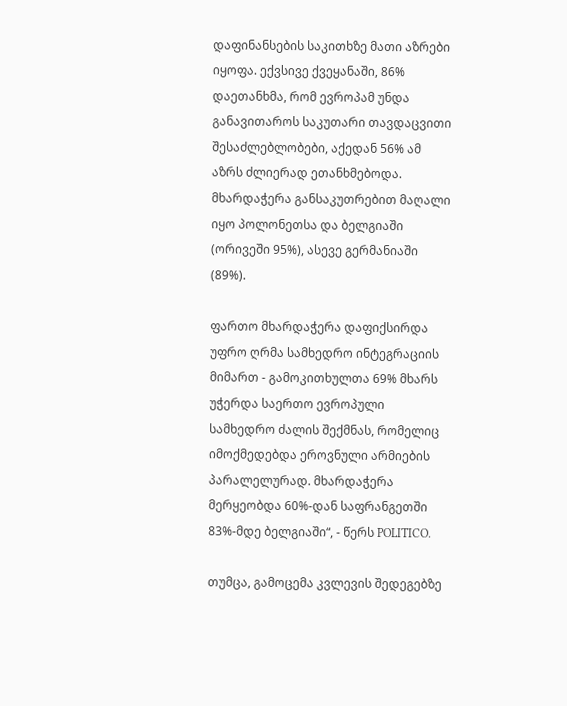დაფინანსების საკითხზე მათი აზრები იყოფა. ექვსივე ქვეყანაში, 86% დაეთანხმა, რომ ევროპამ უნდა განავითაროს საკუთარი თავდაცვითი შესაძლებლობები, აქედან 56% ამ აზრს ძლიერად ეთანხმებოდა. მხარდაჭერა განსაკუთრებით მაღალი იყო პოლონეთსა და ბელგიაში (ორივეში 95%), ასევე გერმანიაში (89%).

ფართო მხარდაჭერა დაფიქსირდა უფრო ღრმა სამხედრო ინტეგრაციის მიმართ - გამოკითხულთა 69% მხარს უჭერდა საერთო ევროპული სამხედრო ძალის შექმნას, რომელიც იმოქმედებდა ეროვნული არმიების პარალელურად. მხარდაჭერა მერყეობდა 60%-დან საფრანგეთში 83%-მდე ბელგიაში“, - წერს POLITICO.

თუმცა, გამოცემა კვლევის შედეგებზე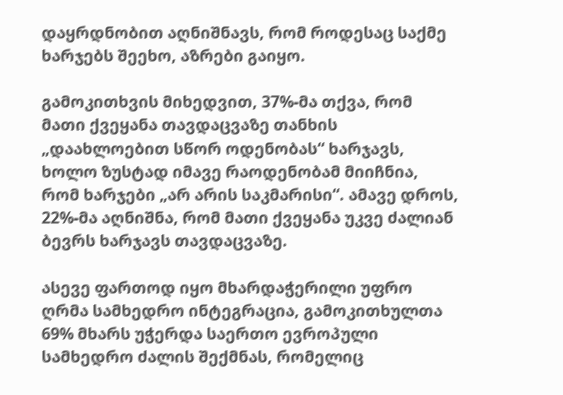დაყრდნობით აღნიშნავს, რომ როდესაც საქმე ხარჯებს შეეხო, აზრები გაიყო.

გამოკითხვის მიხედვით, 37%-მა თქვა, რომ მათი ქვეყანა თავდაცვაზე თანხის „დაახლოებით სწორ ოდენობას“ ხარჯავს, ხოლო ზუსტად იმავე რაოდენობამ მიიჩნია, რომ ხარჯები „არ არის საკმარისი“. ამავე დროს, 22%-მა აღნიშნა, რომ მათი ქვეყანა უკვე ძალიან ბევრს ხარჯავს თავდაცვაზე.

ასევე ფართოდ იყო მხარდაჭერილი უფრო ღრმა სამხედრო ინტეგრაცია, გამოკითხულთა 69% მხარს უჭერდა საერთო ევროპული სამხედრო ძალის შექმნას, რომელიც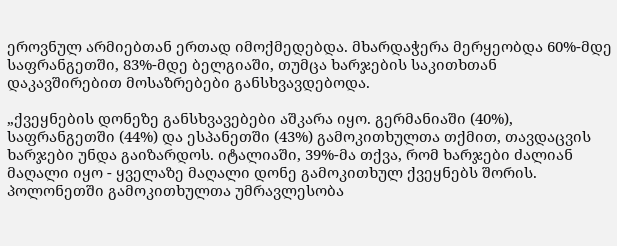ეროვნულ არმიებთან ერთად იმოქმედებდა. მხარდაჭერა მერყეობდა 60%-მდე საფრანგეთში, 83%-მდე ბელგიაში, თუმცა ხარჯების საკითხთან დაკავშირებით მოსაზრებები განსხვავდებოდა.

„ქვეყნების დონეზე განსხვავებები აშკარა იყო. გერმანიაში (40%), საფრანგეთში (44%) და ესპანეთში (43%) გამოკითხულთა თქმით, თავდაცვის ხარჯები უნდა გაიზარდოს. იტალიაში, 39%-მა თქვა, რომ ხარჯები ძალიან მაღალი იყო - ყველაზე მაღალი დონე გამოკითხულ ქვეყნებს შორის. პოლონეთში გამოკითხულთა უმრავლესობა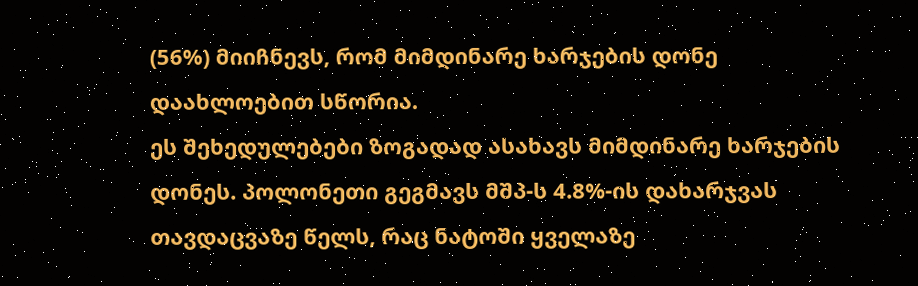(56%) მიიჩნევს, რომ მიმდინარე ხარჯების დონე დაახლოებით სწორია.
ეს შეხედულებები ზოგადად ასახავს მიმდინარე ხარჯების დონეს. პოლონეთი გეგმავს მშპ-ს 4.8%-ის დახარჯვას თავდაცვაზე წელს, რაც ნატოში ყველაზე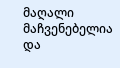მაღალი მაჩვენებელია და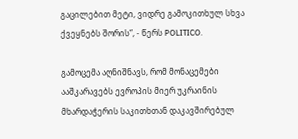გაცილებით მეტი, ვიდრე გამოკითხულ სხვა ქვეყნებს შორის“, - წერს POLITICO.

გამოცემა აღნიშნავს, რომ მონაცემები ააშკარავებს ევროპის მიერ უკრაინის მხარდაჭერის საკითხთან დაკავშირებულ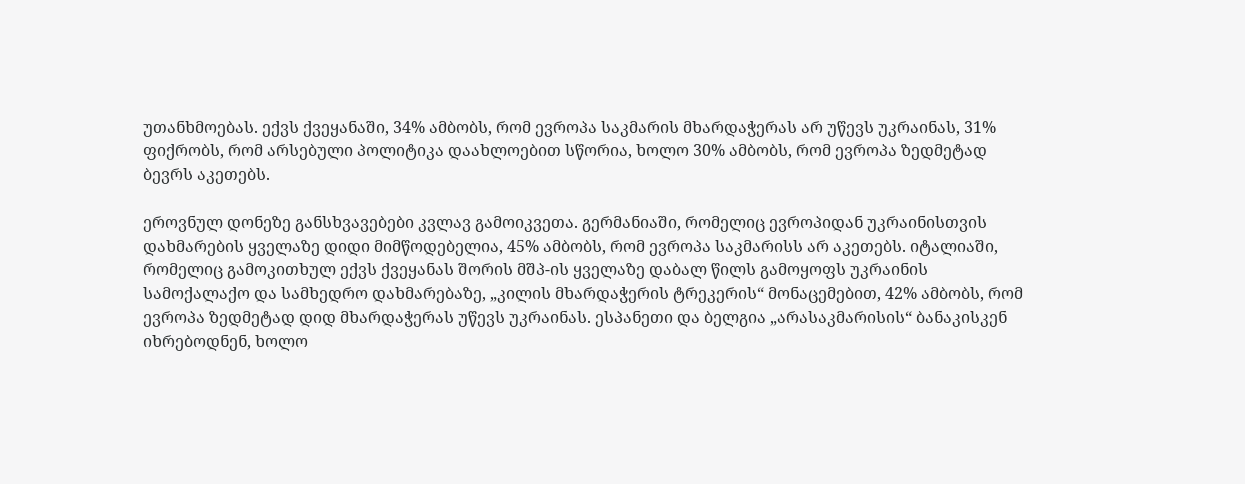უთანხმოებას. ექვს ქვეყანაში, 34% ამბობს, რომ ევროპა საკმარის მხარდაჭერას არ უწევს უკრაინას, 31% ფიქრობს, რომ არსებული პოლიტიკა დაახლოებით სწორია, ხოლო 30% ამბობს, რომ ევროპა ზედმეტად ბევრს აკეთებს.

ეროვნულ დონეზე განსხვავებები კვლავ გამოიკვეთა. გერმანიაში, რომელიც ევროპიდან უკრაინისთვის დახმარების ყველაზე დიდი მიმწოდებელია, 45% ამბობს, რომ ევროპა საკმარისს არ აკეთებს. იტალიაში, რომელიც გამოკითხულ ექვს ქვეყანას შორის მშპ-ის ყველაზე დაბალ წილს გამოყოფს უკრაინის სამოქალაქო და სამხედრო დახმარებაზე, „კილის მხარდაჭერის ტრეკერის“ მონაცემებით, 42% ამბობს, რომ ევროპა ზედმეტად დიდ მხარდაჭერას უწევს უკრაინას. ესპანეთი და ბელგია „არასაკმარისის“ ბანაკისკენ იხრებოდნენ, ხოლო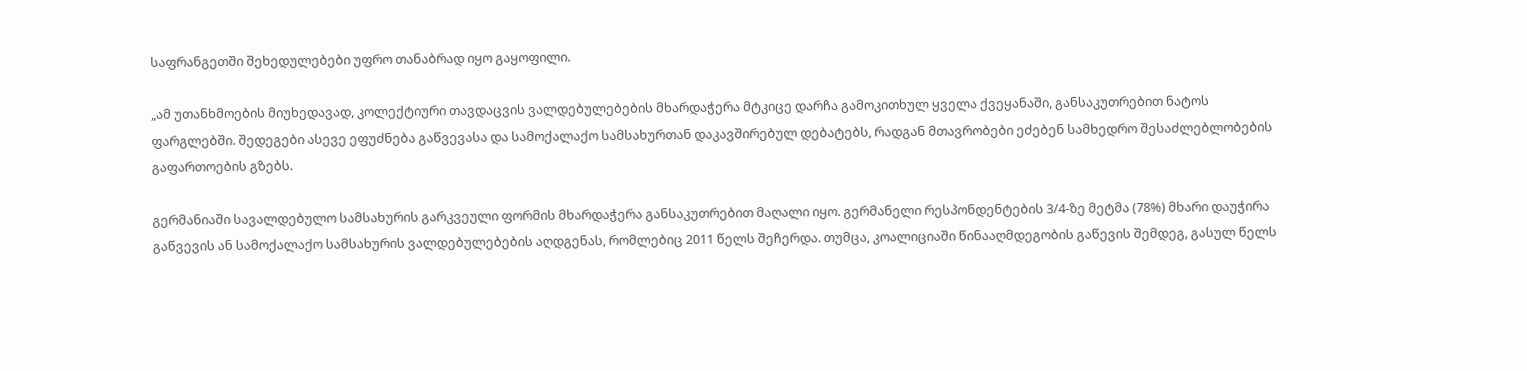საფრანგეთში შეხედულებები უფრო თანაბრად იყო გაყოფილი.

„ამ უთანხმოების მიუხედავად, კოლექტიური თავდაცვის ვალდებულებების მხარდაჭერა მტკიცე დარჩა გამოკითხულ ყველა ქვეყანაში, განსაკუთრებით ნატოს ფარგლებში. შედეგები ასევე ეფუძნება გაწვევასა და სამოქალაქო სამსახურთან დაკავშირებულ დებატებს, რადგან მთავრობები ეძებენ სამხედრო შესაძლებლობების გაფართოების გზებს.

გერმანიაში სავალდებულო სამსახურის გარკვეული ფორმის მხარდაჭერა განსაკუთრებით მაღალი იყო. გერმანელი რესპონდენტების 3/4-ზე მეტმა (78%) მხარი დაუჭირა გაწვევის ან სამოქალაქო სამსახურის ვალდებულებების აღდგენას, რომლებიც 2011 წელს შეჩერდა. თუმცა, კოალიციაში წინააღმდეგობის გაწევის შემდეგ, გასულ წელს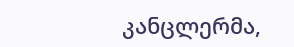კანცლერმა,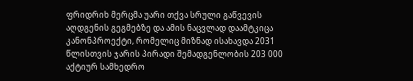ფრიდრიხ მერცმა უარი თქვა სრული გაწვევის აღდგენის გეგმებზე და ამის ნაცვლად დაამტკიცა კანონპროექტი, რომელიც მიზნად ისახავდა 2031 წლისთვის ჯარის პირადი შემადგენლობის 203 000 აქტიურ სამხედრო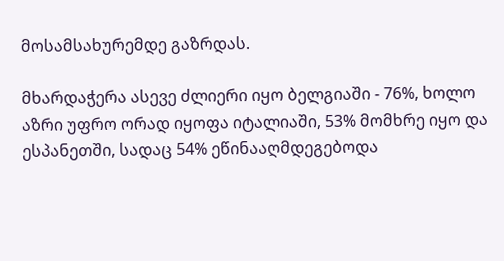მოსამსახურემდე გაზრდას.

მხარდაჭერა ასევე ძლიერი იყო ბელგიაში - 76%, ხოლო აზრი უფრო ორად იყოფა იტალიაში, 53% მომხრე იყო და ესპანეთში, სადაც 54% ეწინააღმდეგებოდა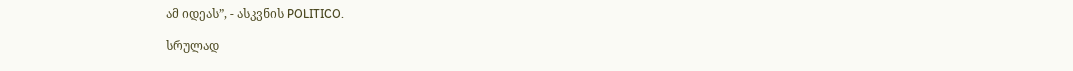ამ იდეას”, - ასკვნის POLITICO.

სრულად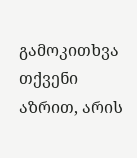გამოკითხვა
თქვენი აზრით, არის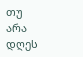თუ არა დღეს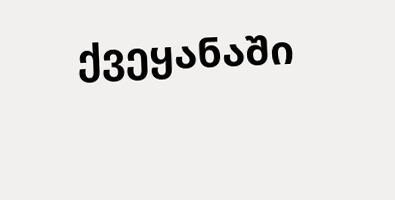ქვეყანაში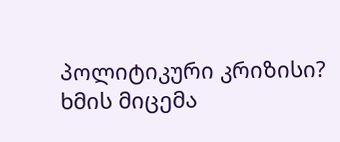პოლიტიკური კრიზისი?
ხმის მიცემა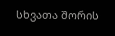სხვათა შორის